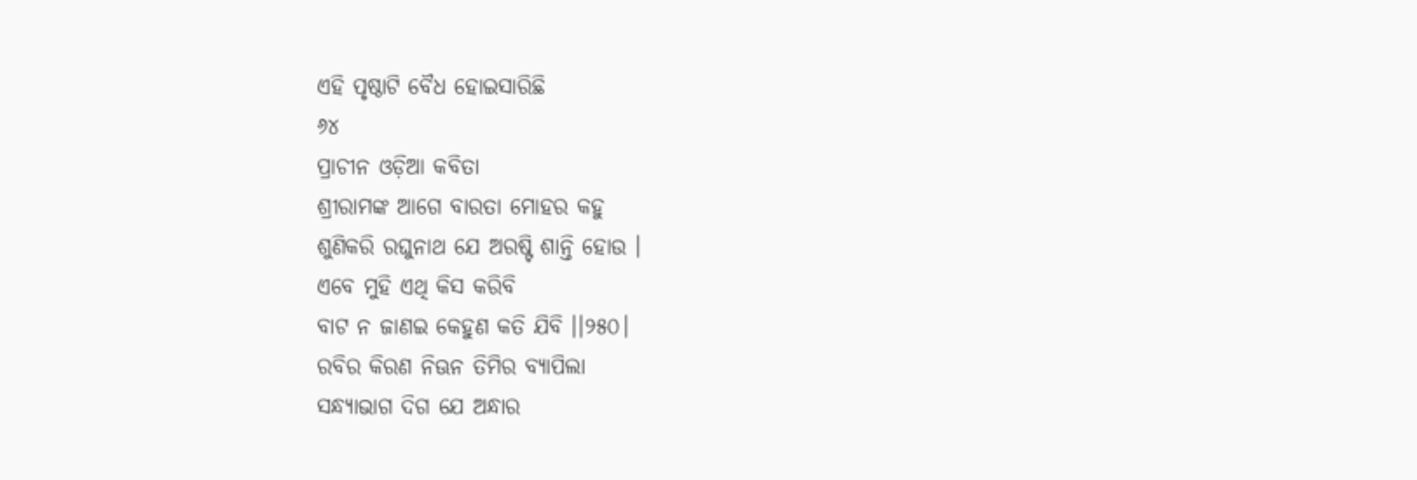ଏହି ପୃଷ୍ଠାଟି ବୈଧ ହୋଇସାରିଛି
୬୪
ପ୍ରାଚୀନ ଓଡ଼ିଆ କବିତା
ଶ୍ରୀରାମଙ୍କ ଆଗେ ବାରତା ମୋହର କହୁ
ଶୁଣିକରି ରଘୁନାଥ ଯେ ଅରଷ୍ଟି ଶାନ୍ତି ହୋଉ ।
ଏବେ ମୁହି ଏଥି କିସ କରିବି
ବାଟ ନ ଜାଣଇ କେହୁଣ କତି ଯିବି ।।୨୫୦।
ରବିର କିରଣ ନିଊନ ତିମିର ବ୍ୟାପିଲା
ସନ୍ଧ୍ୟାଭାଗ ଦିଗ ଯେ ଅନ୍ଧାର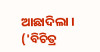ଆଛାଦିଲା ।
('ବିଚିତ୍ର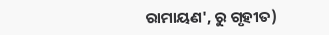ରାମାୟଣ', ରୁ ଗୃହୀତ)